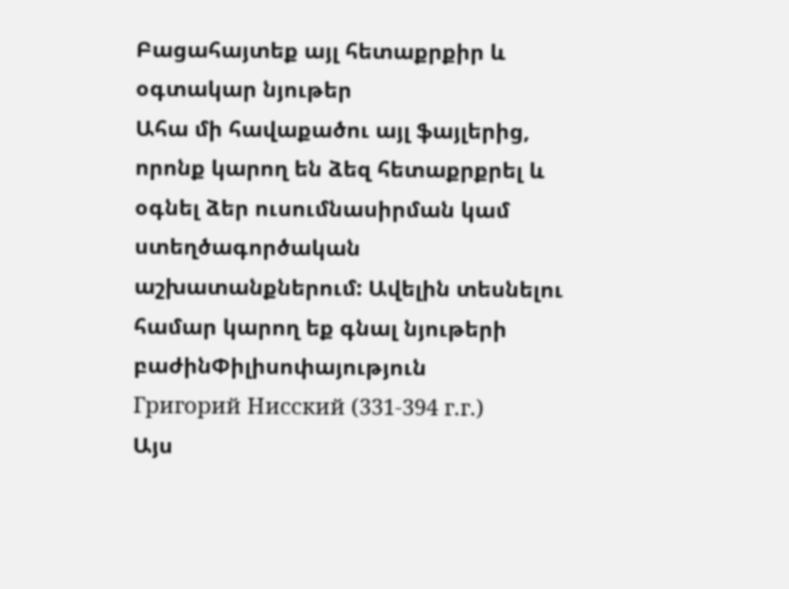Բացահայտեք այլ հետաքրքիր և օգտակար նյութեր
Ահա մի հավաքածու այլ ֆայլերից, որոնք կարող են ձեզ հետաքրքրել և օգնել ձեր ուսումնասիրման կամ ստեղծագործական աշխատանքներում: Ավելին տեսնելու համար կարող եք գնալ նյութերի բաժինՓիլիսոփայություն
Григорий Нисский (331-394 г.г.)
Այս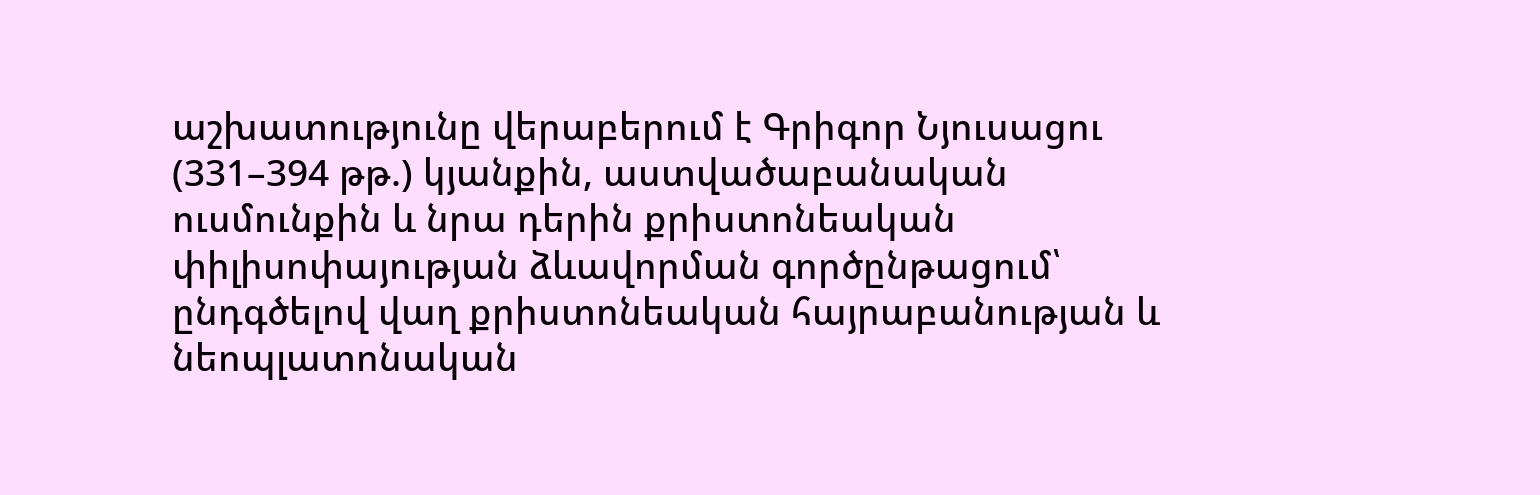աշխատությունը վերաբերում է Գրիգոր Նյուսացու (331–394 թթ.) կյանքին, աստվածաբանական ուսմունքին և նրա դերին քրիստոնեական փիլիսոփայության ձևավորման գործընթացում՝ ընդգծելով վաղ քրիստոնեական հայրաբանության և նեոպլատոնական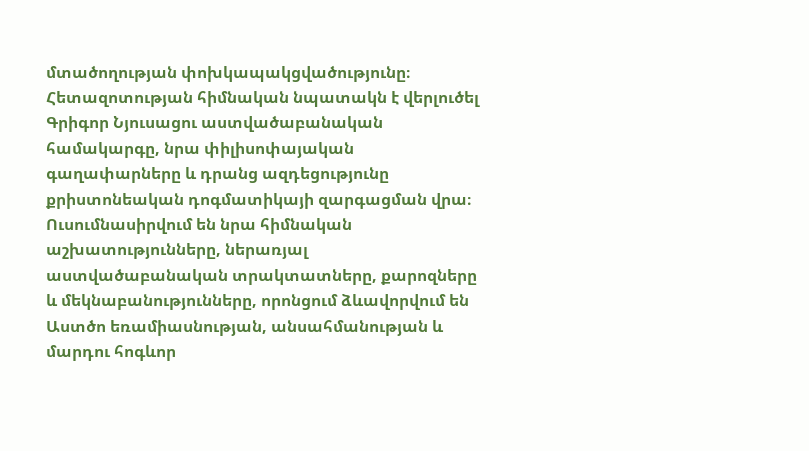մտածողության փոխկապակցվածությունը։ Հետազոտության հիմնական նպատակն է վերլուծել Գրիգոր Նյուսացու աստվածաբանական համակարգը, նրա փիլիսոփայական գաղափարները և դրանց ազդեցությունը քրիստոնեական դոգմատիկայի զարգացման վրա։ Ուսումնասիրվում են նրա հիմնական աշխատությունները, ներառյալ աստվածաբանական տրակտատները, քարոզները և մեկնաբանությունները, որոնցում ձևավորվում են Աստծո եռամիասնության, անսահմանության և մարդու հոգևոր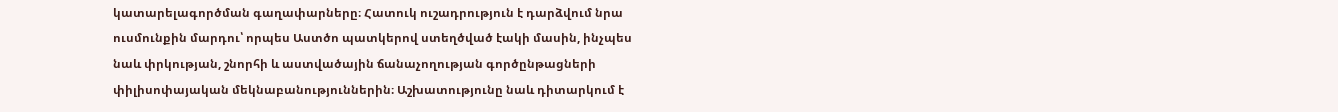կատարելագործման գաղափարները։ Հատուկ ուշադրություն է դարձվում նրա ուսմունքին մարդու՝ որպես Աստծո պատկերով ստեղծված էակի մասին, ինչպես նաև փրկության, շնորհի և աստվածային ճանաչողության գործընթացների փիլիսոփայական մեկնաբանություններին։ Աշխատությունը նաև դիտարկում է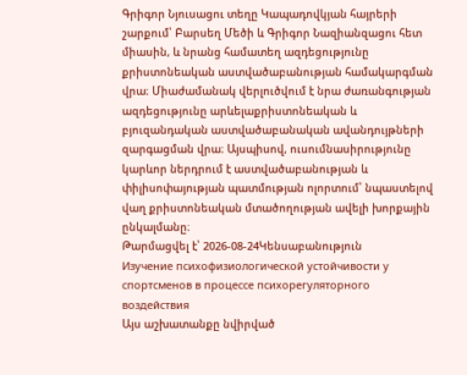Գրիգոր Նյուսացու տեղը Կապադովկյան հայրերի շարքում՝ Բարսեղ Մեծի և Գրիգոր Նազիանզացու հետ միասին, և նրանց համատեղ ազդեցությունը քրիստոնեական աստվածաբանության համակարգման վրա։ Միաժամանակ վերլուծվում է նրա ժառանգության ազդեցությունը արևելաքրիստոնեական և բյուզանդական աստվածաբանական ավանդույթների զարգացման վրա։ Այսպիսով, ուսումնասիրությունը կարևոր ներդրում է աստվածաբանության և փիլիսոփայության պատմության ոլորտում՝ նպաստելով վաղ քրիստոնեական մտածողության ավելի խորքային ընկալմանը։
Թարմացվել է՝ 2026-08-24Կենսաբանություն
Изучение психофизиологической устойчивости у спортсменов в процессе психорегуляторного воздействия
Այս աշխատանքը նվիրված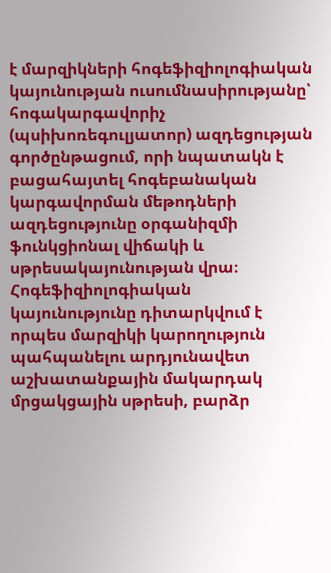է մարզիկների հոգեֆիզիոլոգիական կայունության ուսումնասիրությանը՝ հոգակարգավորիչ (պսիխոռեգուլյատոր) ազդեցության գործընթացում, որի նպատակն է բացահայտել հոգեբանական կարգավորման մեթոդների ազդեցությունը օրգանիզմի ֆունկցիոնալ վիճակի և սթրեսակայունության վրա։ Հոգեֆիզիոլոգիական կայունությունը դիտարկվում է որպես մարզիկի կարողություն պահպանելու արդյունավետ աշխատանքային մակարդակ մրցակցային սթրեսի, բարձր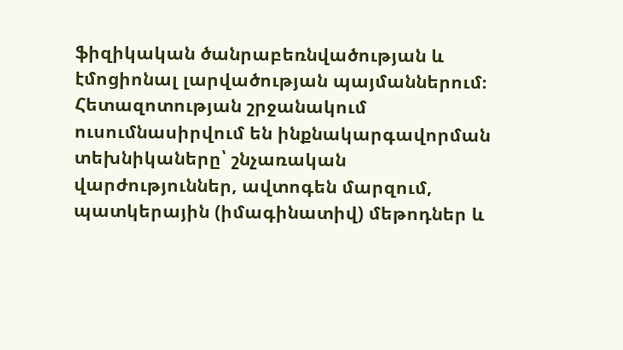ֆիզիկական ծանրաբեռնվածության և էմոցիոնալ լարվածության պայմաններում։ Հետազոտության շրջանակում ուսումնասիրվում են ինքնակարգավորման տեխնիկաները՝ շնչառական վարժություններ, ավտոգեն մարզում, պատկերային (իմագինատիվ) մեթոդներ և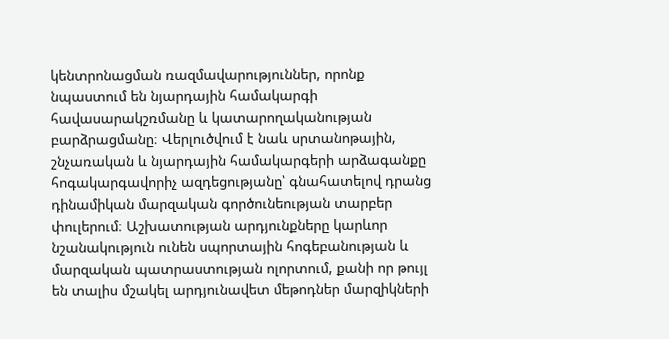կենտրոնացման ռազմավարություններ, որոնք նպաստում են նյարդային համակարգի հավասարակշռմանը և կատարողականության բարձրացմանը։ Վերլուծվում է նաև սրտանոթային, շնչառական և նյարդային համակարգերի արձագանքը հոգակարգավորիչ ազդեցությանը՝ գնահատելով դրանց դինամիկան մարզական գործունեության տարբեր փուլերում։ Աշխատության արդյունքները կարևոր նշանակություն ունեն սպորտային հոգեբանության և մարզական պատրաստության ոլորտում, քանի որ թույլ են տալիս մշակել արդյունավետ մեթոդներ մարզիկների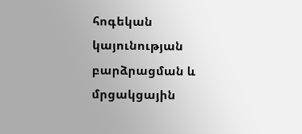հոգեկան կայունության բարձրացման և մրցակցային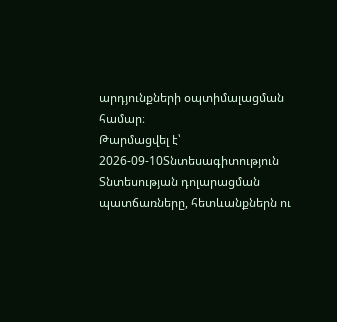արդյունքների օպտիմալացման համար։
Թարմացվել է՝ 2026-09-10Տնտեսագիտություն
Տնտեսության դոլարացման պատճառները, հետևանքներն ու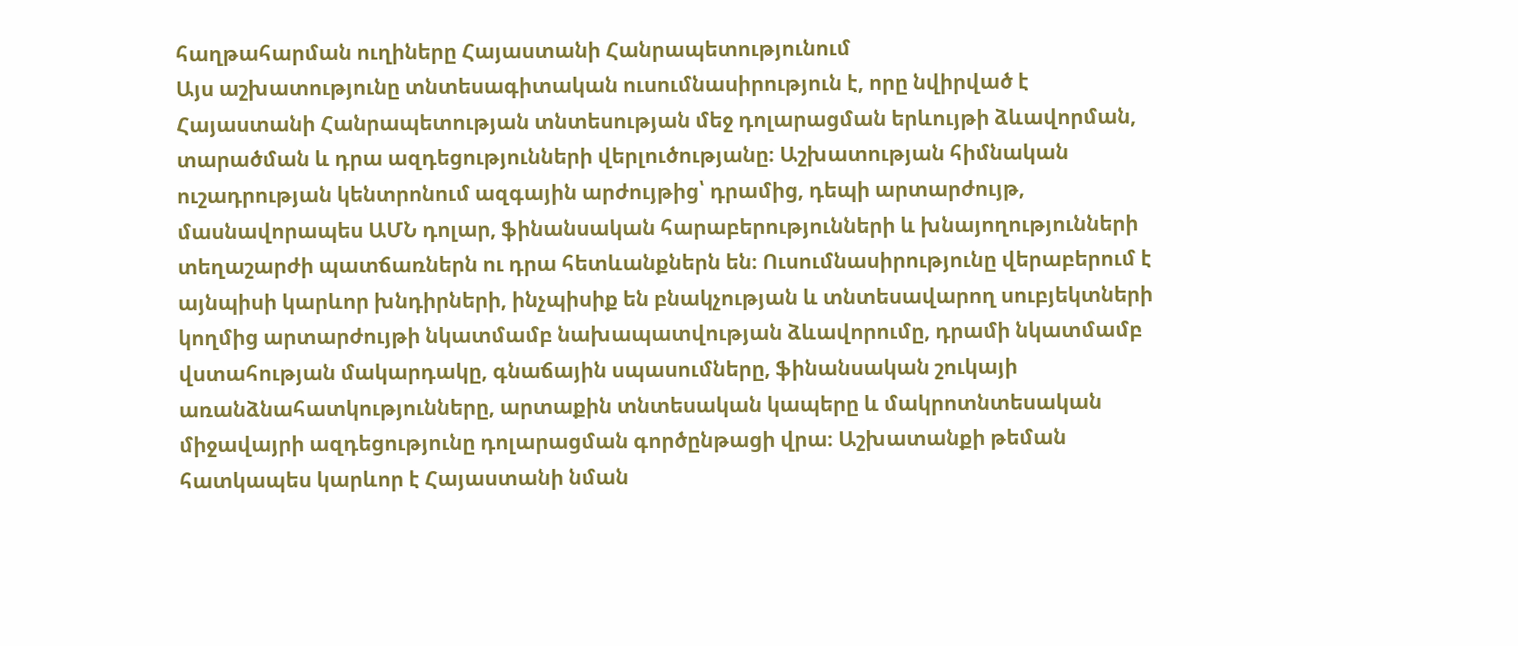հաղթահարման ուղիները Հայաստանի Հանրապետությունում
Այս աշխատությունը տնտեսագիտական ուսումնասիրություն է, որը նվիրված է Հայաստանի Հանրապետության տնտեսության մեջ դոլարացման երևույթի ձևավորման, տարածման և դրա ազդեցությունների վերլուծությանը։ Աշխատության հիմնական ուշադրության կենտրոնում ազգային արժույթից՝ դրամից, դեպի արտարժույթ, մասնավորապես ԱՄՆ դոլար, ֆինանսական հարաբերությունների և խնայողությունների տեղաշարժի պատճառներն ու դրա հետևանքներն են։ Ուսումնասիրությունը վերաբերում է այնպիսի կարևոր խնդիրների, ինչպիսիք են բնակչության և տնտեսավարող սուբյեկտների կողմից արտարժույթի նկատմամբ նախապատվության ձևավորումը, դրամի նկատմամբ վստահության մակարդակը, գնաճային սպասումները, ֆինանսական շուկայի առանձնահատկությունները, արտաքին տնտեսական կապերը և մակրոտնտեսական միջավայրի ազդեցությունը դոլարացման գործընթացի վրա։ Աշխատանքի թեման հատկապես կարևոր է Հայաստանի նման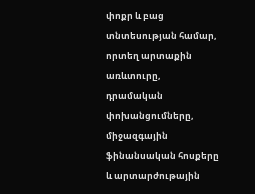փոքր և բաց տնտեսության համար, որտեղ արտաքին առևտուրը, դրամական փոխանցումները, միջազգային ֆինանսական հոսքերը և արտարժութային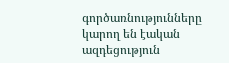գործառնությունները կարող են էական ազդեցություն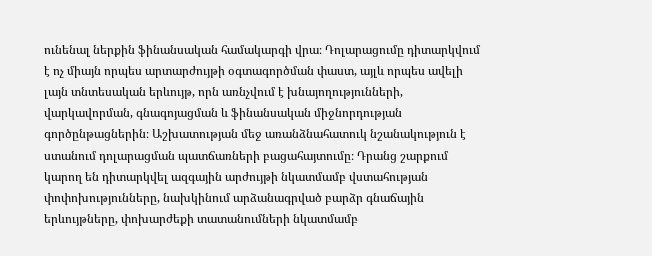ունենալ ներքին ֆինանսական համակարգի վրա։ Դոլարացումը դիտարկվում է ոչ միայն որպես արտարժույթի օգտագործման փաստ, այլև որպես ավելի լայն տնտեսական երևույթ, որն առնչվում է խնայողությունների, վարկավորման, գնագոյացման և ֆինանսական միջնորդության գործընթացներին։ Աշխատության մեջ առանձնահատուկ նշանակություն է ստանում դոլարացման պատճառների բացահայտումը։ Դրանց շարքում կարող են դիտարկվել ազգային արժույթի նկատմամբ վստահության փոփոխությունները, նախկինում արձանագրված բարձր գնաճային երևույթները, փոխարժեքի տատանումների նկատմամբ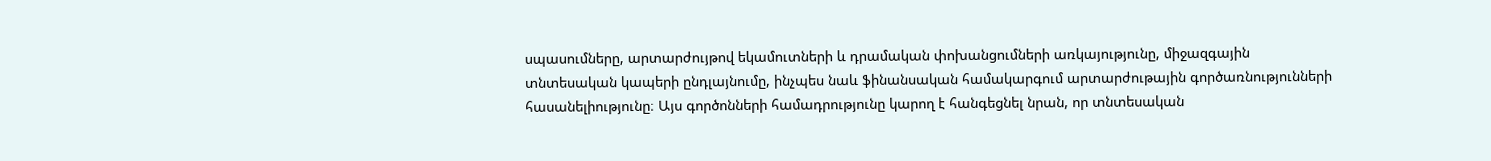սպասումները, արտարժույթով եկամուտների և դրամական փոխանցումների առկայությունը, միջազգային տնտեսական կապերի ընդլայնումը, ինչպես նաև ֆինանսական համակարգում արտարժութային գործառնությունների հասանելիությունը։ Այս գործոնների համադրությունը կարող է հանգեցնել նրան, որ տնտեսական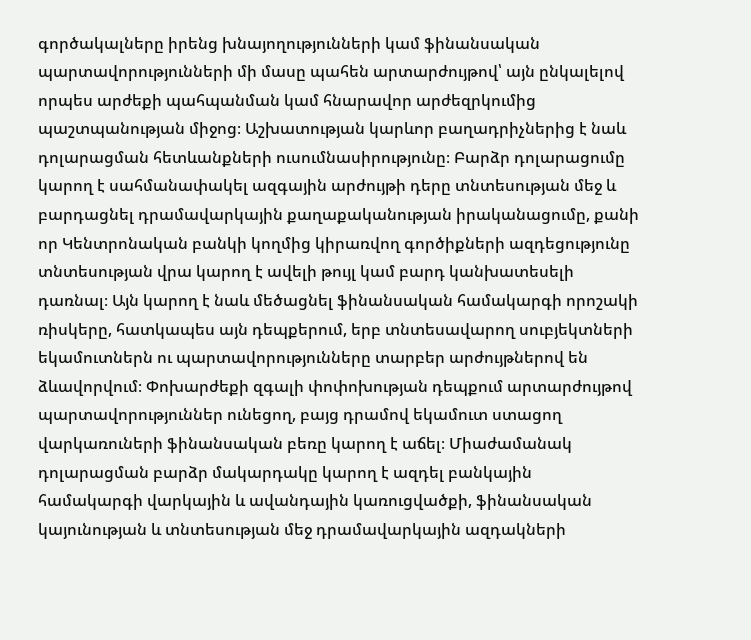գործակալները իրենց խնայողությունների կամ ֆինանսական պարտավորությունների մի մասը պահեն արտարժույթով՝ այն ընկալելով որպես արժեքի պահպանման կամ հնարավոր արժեզրկումից պաշտպանության միջոց։ Աշխատության կարևոր բաղադրիչներից է նաև դոլարացման հետևանքների ուսումնասիրությունը։ Բարձր դոլարացումը կարող է սահմանափակել ազգային արժույթի դերը տնտեսության մեջ և բարդացնել դրամավարկային քաղաքականության իրականացումը, քանի որ Կենտրոնական բանկի կողմից կիրառվող գործիքների ազդեցությունը տնտեսության վրա կարող է ավելի թույլ կամ բարդ կանխատեսելի դառնալ։ Այն կարող է նաև մեծացնել ֆինանսական համակարգի որոշակի ռիսկերը, հատկապես այն դեպքերում, երբ տնտեսավարող սուբյեկտների եկամուտներն ու պարտավորությունները տարբեր արժույթներով են ձևավորվում։ Փոխարժեքի զգալի փոփոխության դեպքում արտարժույթով պարտավորություններ ունեցող, բայց դրամով եկամուտ ստացող վարկառուների ֆինանսական բեռը կարող է աճել։ Միաժամանակ դոլարացման բարձր մակարդակը կարող է ազդել բանկային համակարգի վարկային և ավանդային կառուցվածքի, ֆինանսական կայունության և տնտեսության մեջ դրամավարկային ազդակների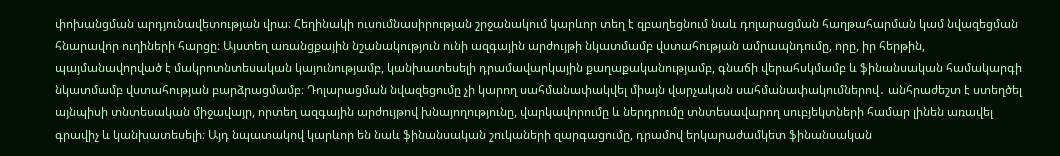փոխանցման արդյունավետության վրա։ Հեղինակի ուսումնասիրության շրջանակում կարևոր տեղ է զբաղեցնում նաև դոլարացման հաղթահարման կամ նվազեցման հնարավոր ուղիների հարցը։ Այստեղ առանցքային նշանակություն ունի ազգային արժույթի նկատմամբ վստահության ամրապնդումը, որը, իր հերթին, պայմանավորված է մակրոտնտեսական կայունությամբ, կանխատեսելի դրամավարկային քաղաքականությամբ, գնաճի վերահսկմամբ և ֆինանսական համակարգի նկատմամբ վստահության բարձրացմամբ։ Դոլարացման նվազեցումը չի կարող սահմանափակվել միայն վարչական սահմանափակումներով․ անհրաժեշտ է ստեղծել այնպիսի տնտեսական միջավայր, որտեղ ազգային արժույթով խնայողությունը, վարկավորումը և ներդրումը տնտեսավարող սուբյեկտների համար լինեն առավել գրավիչ և կանխատեսելի։ Այդ նպատակով կարևոր են նաև ֆինանսական շուկաների զարգացումը, դրամով երկարաժամկետ ֆինանսական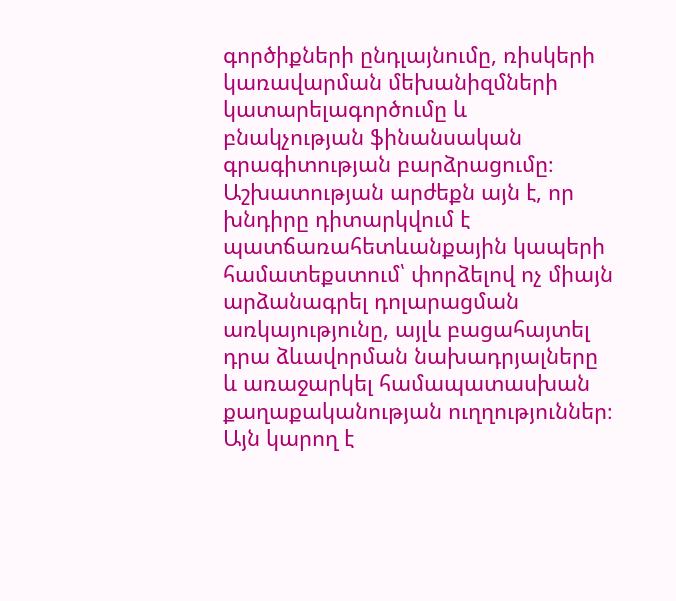գործիքների ընդլայնումը, ռիսկերի կառավարման մեխանիզմների կատարելագործումը և բնակչության ֆինանսական գրագիտության բարձրացումը։ Աշխատության արժեքն այն է, որ խնդիրը դիտարկվում է պատճառահետևանքային կապերի համատեքստում՝ փորձելով ոչ միայն արձանագրել դոլարացման առկայությունը, այլև բացահայտել դրա ձևավորման նախադրյալները և առաջարկել համապատասխան քաղաքականության ուղղություններ։ Այն կարող է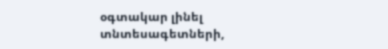օգտակար լինել տնտեսագետների,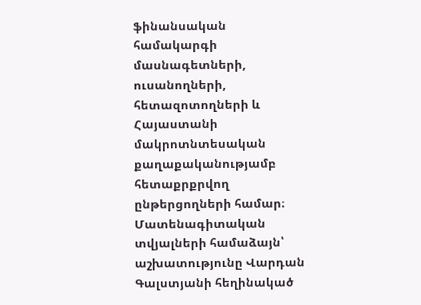ֆինանսական համակարգի մասնագետների, ուսանողների, հետազոտողների և Հայաստանի մակրոտնտեսական քաղաքականությամբ հետաքրքրվող ընթերցողների համար։ Մատենագիտական տվյալների համաձայն՝ աշխատությունը Վարդան Գալստյանի հեղինակած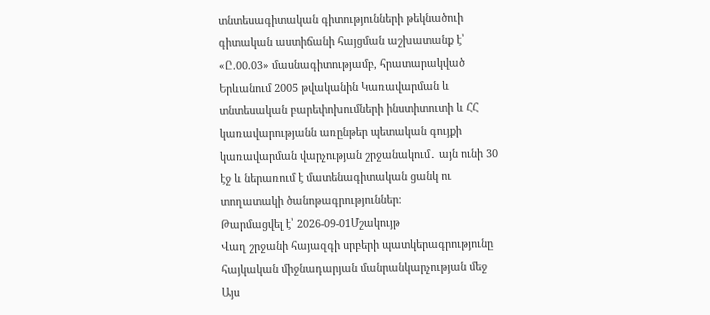տնտեսագիտական գիտությունների թեկնածուի գիտական աստիճանի հայցման աշխատանք է՝ «Ը.00.03» մասնագիտությամբ, հրատարակված Երևանում 2005 թվականին Կառավարման և տնտեսական բարեփոխումների ինստիտուտի և ՀՀ կառավարությանն առընթեր պետական գույքի կառավարման վարչության շրջանակում․ այն ունի 30 էջ և ներառում է մատենագիտական ցանկ ու տողատակի ծանոթագրություններ։
Թարմացվել է՝ 2026-09-01Մշակույթ
Վաղ շրջանի հայազգի սրբերի պատկերագրությունը հայկական միջնադարյան մանրանկարչության մեջ
Այս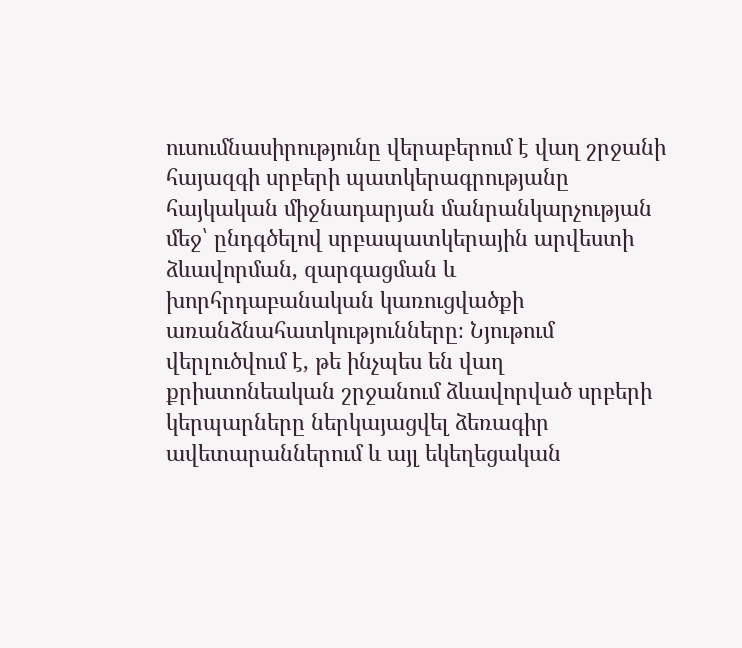ուսումնասիրությունը վերաբերում է վաղ շրջանի հայազգի սրբերի պատկերագրությանը հայկական միջնադարյան մանրանկարչության մեջ՝ ընդգծելով սրբապատկերային արվեստի ձևավորման, զարգացման և խորհրդաբանական կառուցվածքի առանձնահատկությունները։ Նյութում վերլուծվում է, թե ինչպես են վաղ քրիստոնեական շրջանում ձևավորված սրբերի կերպարները ներկայացվել ձեռագիր ավետարաններում և այլ եկեղեցական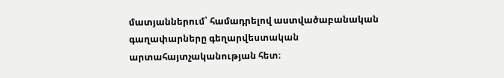մատյաններում՝ համադրելով աստվածաբանական գաղափարները գեղարվեստական արտահայտչականության հետ։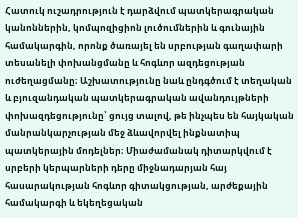Հատուկ ուշադրություն է դարձվում պատկերագրական կանոններին, կոմպոզիցիոն լուծումներին և գունային համակարգին, որոնք ծառայել են սրբության գաղափարի տեսանելի փոխանցմանը և հոգևոր ազդեցության ուժեղացմանը։ Աշխատությունը նաև ընդգծում է տեղական և բյուզանդական պատկերագրական ավանդույթների փոխազդեցությունը՝ ցույց տալով, թե ինչպես են հայկական մանրանկարչության մեջ ձևավորվել ինքնատիպ պատկերային մոդելներ։ Միաժամանակ դիտարկվում է սրբերի կերպարների դերը միջնադարյան հայ հասարակության հոգևոր գիտակցության, արժեքային համակարգի և եկեղեցական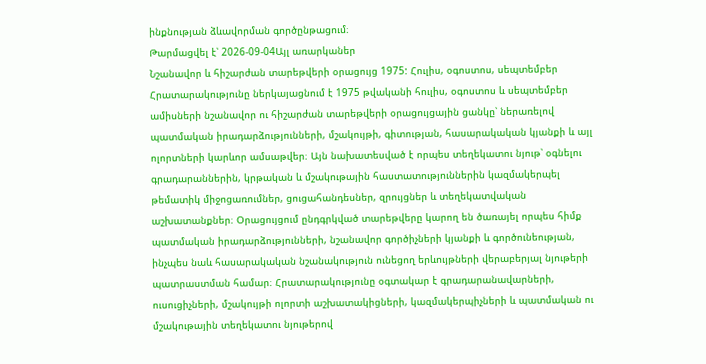ինքնության ձևավորման գործընթացում։
Թարմացվել է՝ 2026-09-04Այլ առարկաներ
Նշանավոր և հիշարժան տարեթվերի օրացույց 1975: Հուլիս, օգոստոս, սեպտեմբեր
Հրատարակությունը ներկայացնում է 1975 թվականի հուլիս, օգոստոս և սեպտեմբեր ամիսների նշանավոր ու հիշարժան տարեթվերի օրացույցային ցանկը՝ ներառելով պատմական իրադարձությունների, մշակույթի, գիտության, հասարակական կյանքի և այլ ոլորտների կարևոր ամսաթվեր։ Այն նախատեսված է որպես տեղեկատու նյութ՝ օգնելու գրադարաններին, կրթական և մշակութային հաստատություններին կազմակերպել թեմատիկ միջոցառումներ, ցուցահանդեսներ, զրույցներ և տեղեկատվական աշխատանքներ։ Օրացույցում ընդգրկված տարեթվերը կարող են ծառայել որպես հիմք պատմական իրադարձությունների, նշանավոր գործիչների կյանքի և գործունեության, ինչպես նաև հասարակական նշանակություն ունեցող երևույթների վերաբերյալ նյութերի պատրաստման համար։ Հրատարակությունը օգտակար է գրադարանավարների, ուսուցիչների, մշակույթի ոլորտի աշխատակիցների, կազմակերպիչների և պատմական ու մշակութային տեղեկատու նյութերով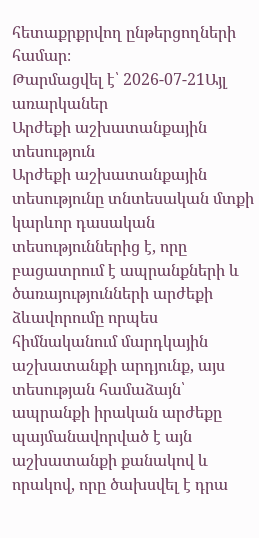հետաքրքրվող ընթերցողների համար։
Թարմացվել է՝ 2026-07-21Այլ առարկաներ
Արժեքի աշխատանքային տեսություն
Արժեքի աշխատանքային տեսությունը տնտեսական մտքի կարևոր դասական տեսություններից է, որը բացատրում է ապրանքների և ծառայությունների արժեքի ձևավորումը որպես հիմնականում մարդկային աշխատանքի արդյունք, այս տեսության համաձայն՝ ապրանքի իրական արժեքը պայմանավորված է այն աշխատանքի քանակով և որակով, որը ծախսվել է դրա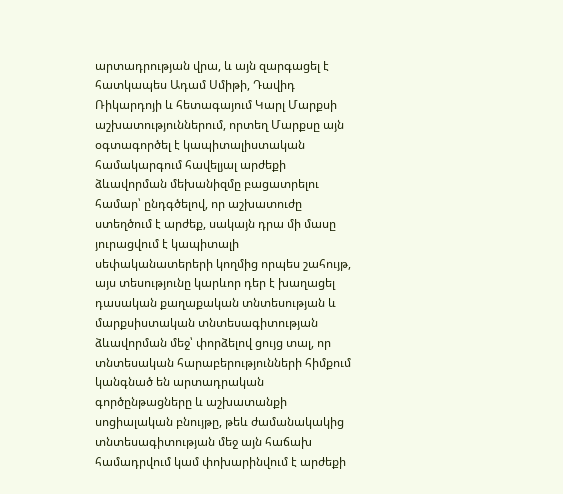արտադրության վրա, և այն զարգացել է հատկապես Ադամ Սմիթի, Դավիդ Ռիկարդոյի և հետագայում Կարլ Մարքսի աշխատություններում, որտեղ Մարքսը այն օգտագործել է կապիտալիստական համակարգում հավելյալ արժեքի ձևավորման մեխանիզմը բացատրելու համար՝ ընդգծելով, որ աշխատուժը ստեղծում է արժեք, սակայն դրա մի մասը յուրացվում է կապիտալի սեփականատերերի կողմից որպես շահույթ, այս տեսությունը կարևոր դեր է խաղացել դասական քաղաքական տնտեսության և մարքսիստական տնտեսագիտության ձևավորման մեջ՝ փորձելով ցույց տալ, որ տնտեսական հարաբերությունների հիմքում կանգնած են արտադրական գործընթացները և աշխատանքի սոցիալական բնույթը, թեև ժամանակակից տնտեսագիտության մեջ այն հաճախ համադրվում կամ փոխարինվում է արժեքի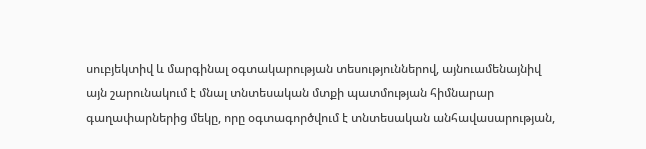սուբյեկտիվ և մարգինալ օգտակարության տեսություններով, այնուամենայնիվ այն շարունակում է մնալ տնտեսական մտքի պատմության հիմնարար գաղափարներից մեկը, որը օգտագործվում է տնտեսական անհավասարության,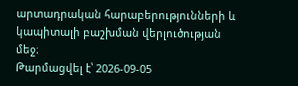արտադրական հարաբերությունների և կապիտալի բաշխման վերլուծության մեջ։
Թարմացվել է՝ 2026-09-05